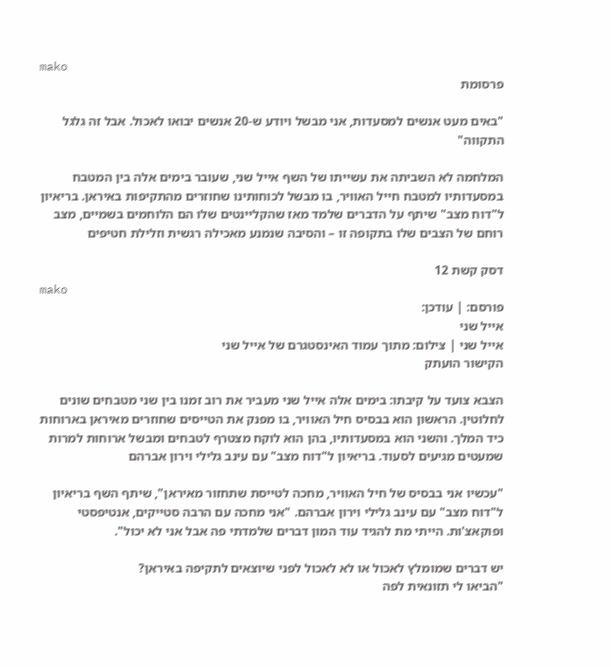mako
פרסומת

"באים מעט אנשים למסעדות, אני מבשל ויודע ש-20 אנשים יבואו לאכול. אבל זה גלגל התקווה"

המלחמה לא השביתה את עשייתו של השף אייל שני, שעובר בימים אלה בין המטבח במסעדותיו למטבח חייל האוויר, בו מבשל לכוחותינו שחוזרים מהתקיפות באיראן. בריאיון ל"דוח מצב" שיתף על הדברים שלמד מאז שהקליינטים שלו הם הלוחמים בשמיים, מצב רוחם של הצבים שלו בתקופה זו – והסיבה שנמנע מאכילה רגשית וזלילת חטיפים

דסק קשת 12
mako
פורסם: | עודכן:
אייל שני
אייל שני | צילום: מתוך עמוד האינסטגרם של אייל שני
הקישור הועתק

הצבא צועד על קיבתו: בימים אלה אייל שני מעביר את רוב זמנו בין שני מטבחים שונים לחלוטין. הראשון הוא בבסיס חיל האוויר, בו מפנק את הטייסים שחוזרים מאיראן בארוחות כיד המלך. והשני הוא במסעדותיו, בהן הוא לוקח מצטרף לטבחים ומבשל ארוחות למרות שמעטים מגיעים לסעוד. בריאיון ל"דוח מצב" עם עינב גלילי וירון אברהם

"עכשיו אני בבסיס של חיל האוויר, מחכה לטייסת שתחזור מאיראן", שיתף השף בריאיון ל"דוח מצב" עם עינב גלילי וירון אברהם. "אני מחכה עם הרבה סטייקים, אנטיפסטי ופוקאצ'ות. הייתי מת להגיד עוד המון דברים שלמדתי פה אבל אני לא יכול".

יש דברים שמומלץ לאכול או לא לאכול לפני שיוצאים לתקיפה באיראן?
"הביאו לי תזונאית לפה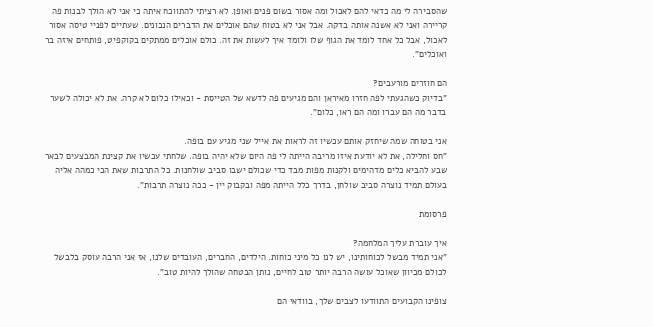שהסבירה לי מה כדאי להם לאכול ומה אסור בשום פנים ואופן. לא רציתי להתווכח איתה כי אני לא הולך לבנות פה קריירה ואני לא אשנה אותה בדקה. אבל אני לא בטוח שהם אוכלים את הדברים הנכונים. שעתיים לפניי טיסה אסור לאכול, אבל כל אחד לומד את הגוף שלו ולומד איך לעשות את זה. כולם אוכלים ממתקים בקוקפיט, פותחים איזה בר ואוכלים".

הם חוזרים מורעבים?
"בדיוק כשהגעתי לפה חזרו מאיראן והם מגיעים פה לדשא של הטייסת - וכאילו כלום לא קרה. את לא יכולה לשער בדבר מה הם עברו ומה הם ראו, כלום".

אני בטוחה שמה שיחזק אותם עכשיו זה לראות את אייל שני מגיע עם בופה.
"חס וחלילה, את לא יודעת איזו מריבה הייתה לי פה היום שלא יהיה בופה. שלחתי עכשיו את קצינת המבצעים לבאר שבע להביא כלים מדהימים ולקנות מפות מבד כדי שכולם ישבו סביב שולחנות. כל התרבות שאת הכי כמהה אליה בעולם תמיד נוצרה סביב שולחן, בדרך כלל הייתה מפה ובקבוק יין - ככה נוצרה תרבות".

פרסומת

איך עוברת עליך המלחמה?
"אני תמיד מבשל לכוחותינו, יש לנו כל מיני כוחות. הילדים, החברים, העובדים שלנו, אז אני הרבה עוסק בלבשל לכולם מכיוון שאוכל עושה הרבה יותר טוב לחיים, נותן הבטחה שהולך להיות טוב".

צופינו הקבועים התוודעו לצבים שלך, בוודאי הם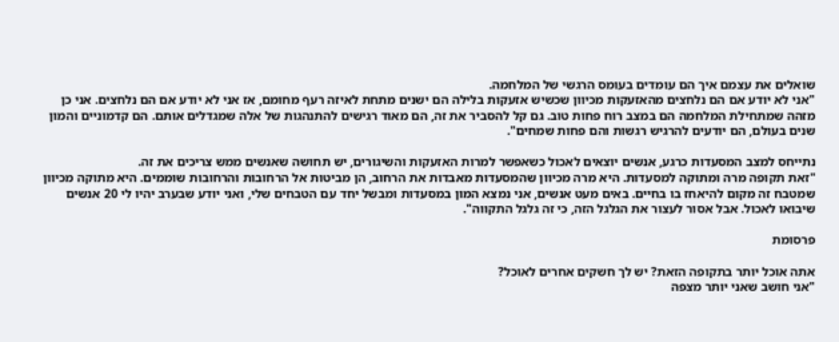שואלים את עצמם איך הם עומדים בעומס הרגשי של המלחמה.
"אני לא יודע אם הם נלחצים מהאזעקות מכיוון שכשיש אזעקות בלילה הם ישנים מתחת לאיזה רעף מחומם, אז אני לא יודע אם הם נלחצים. אני כן מזהה שמתחילת המלחמה הם במצב רוח פחות טוב. גם קל להסביר את זה, הם מאוד רגישים להתנהגות של אלה שמגדלים אותם. הם קדמוניים והמון שנים בעולם, הם יודעים להרגיש רגשות והם פחות שמחים".

נתייחס למצב המסעדות כרגע, אנשים יוצאים לאכול כשאפשר למרות האזעקות והשיגורים, יש תחושה שאנשים ממש צריכים את זה.
"זאת תקופה מרה ומתוקה למסעדות. היא מרה מכיוון שהמסעדות מאבדות את הרחוב, הן מביטות אל הרחובות והרחובות שוממים. היא מתוקה מכיוון שמטבח זה מקום להיאחז בו בחיים. באים מעט אנשים, אני נמצא המון במסעדות ומבשל יחד עם הטבחים שלי, ואני יודע שבערב יהיו לי 20 אנשים שיבואו לאכול. אבל אסור לעצור את הגלגל הזה, כי זה גלגל התקווה".

פרסומת

אתה אוכל יותר בתקופה הזאת? יש לך חשקים אחרים לאוכל?
"אני חושב שאני יותר מצפה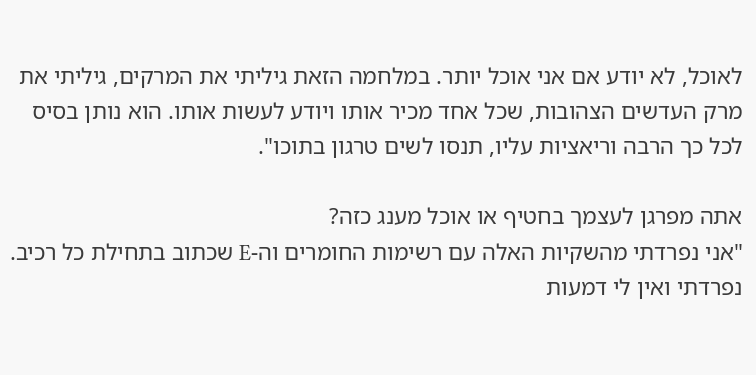לאוכל, לא יודע אם אני אוכל יותר. במלחמה הזאת גיליתי את המרקים, גיליתי את מרק העדשים הצהובות, שכל אחד מכיר אותו ויודע לעשות אותו. הוא נותן בסיס לכל כך הרבה וריאציות עליו, תנסו לשים טרגון בתוכו".

אתה מפרגן לעצמך בחטיף או אוכל מענג כזה?
"אני נפרדתי מהשקיות האלה עם רשימות החומרים וה-E שכתוב בתחילת כל רכיב. נפרדתי ואין לי דמעות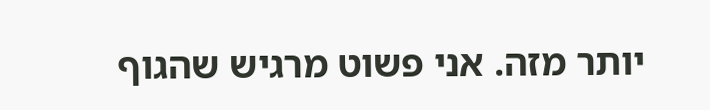יותר מזה. אני פשוט מרגיש שהגוף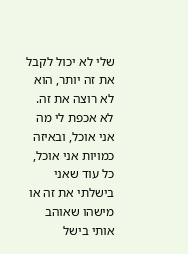שלי לא יכול לקבל את זה יותר, הוא לא רוצה את זה. לא אכפת לי מה אני אוכל, ובאיזה כמויות אני אוכל, כל עוד שאני בישלתי את זה או מישהו שאוהב אותי בישל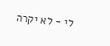לי - לא יקרה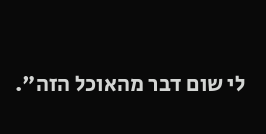לי שום דבר מהאוכל הזה".